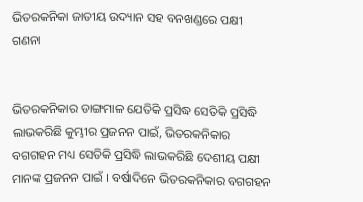ଭିତରକନିକା ଜାତୀୟ ଉଦ୍ୟାନ ସହ ବନଖଣ୍ଡରେ ପକ୍ଷୀ ଗଣନା


ଭିତରକନିକାର ଡାଙ୍ଗମାଳ ଯେତିକି ପ୍ରସିଦ୍ଧ ସେତିକି ପ୍ରସିଦ୍ଧି ଲାଭକରିଛି କୁମ୍ଭୀର ପ୍ରଜନନ ପାଇଁ, ଭିତରକନିକାର ବଗଗହନ ମଧ୍ୟ ସେତିକି ପ୍ରସିଦ୍ଧି ଲାଭକରିଛି ଦେଶୀୟ ପକ୍ଷୀ ମାନଙ୍କ ପ୍ରଜନନ ପାଇଁ । ବର୍ଷାଦିନେ ଭିତରକନିକାର ବଗଗହନ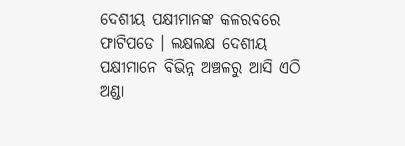ଦେଶୀୟ ପକ୍ଷୀମାନଙ୍କ କଳରବରେ ଫାଟିପଡେ । ଲକ୍ଷଲକ୍ଷ ଦେଶୀୟ ପକ୍ଷୀମାନେ ବିଭିନ୍ନ ଅଞ୍ଚଳରୁ ଆସି ଏଠି ଅଣ୍ଡା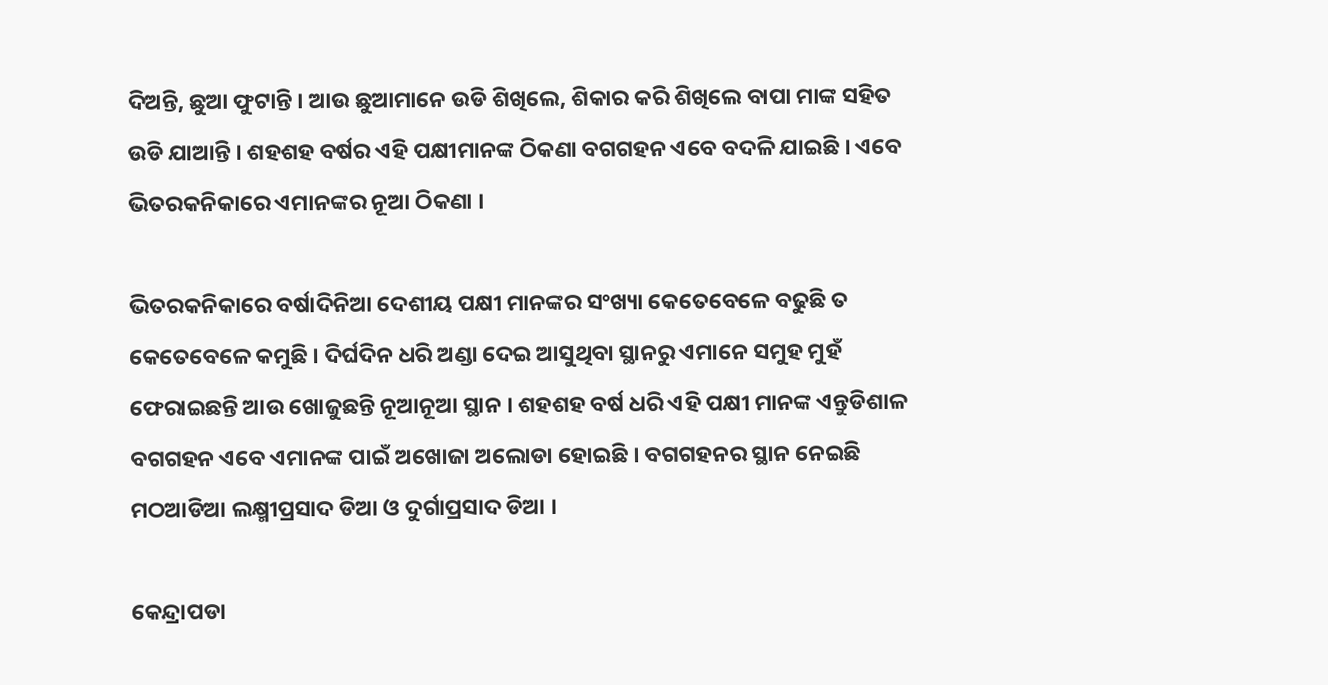ଦିଅନ୍ତି, ଛୁଆ ଫୁଟାନ୍ତି । ଆଉ ଛୁଆମାନେ ଉଡି ଶିଖିଲେ, ଶିକାର କରି ଶିଖିଲେ ବାପା ମାଙ୍କ ସହିତ ଉଡି ଯାଆନ୍ତି । ଶହଶହ ବର୍ଷର ଏହି ପକ୍ଷୀମାନଙ୍କ ଠିକଣା ବଗଗହନ ଏବେ ବଦଳି ଯାଇଛି । ଏବେ ଭିତରକନିକାରେ ଏମାନଙ୍କର ନୂଆ ଠିକଣା ।

ଭିତରକନିକାରେ ବର୍ଷାଦିନିଆ ଦେଶୀୟ ପକ୍ଷୀ ମାନଙ୍କର ସଂଖ୍ୟା କେତେବେଳେ ବଢୁଛି ତ କେତେବେଳେ କମୁଛି । ଦିର୍ଘଦିନ ଧରି ଅଣ୍ଡା ଦେଇ ଆସୁଥିବା ସ୍ଥାନରୁ ଏମାନେ ସମୁହ ମୁହଁ ଫେରାଇଛନ୍ତି ଆଉ ଖୋଜୁଛନ୍ତି ନୂଆନୂଆ ସ୍ଥାନ । ଶହଶହ ବର୍ଷ ଧରି ଏହି ପକ୍ଷୀ ମାନଙ୍କ ଏନ୍ତୁଡିଶାଳ ବଗଗହନ ଏବେ ଏମାନଙ୍କ ପାଇଁ ଅଖୋଜା ଅଲୋଡା ହୋଇଛି । ବଗଗହନର ସ୍ଥାନ ନେଇଛି ମଠଆଡିଆ ଲକ୍ଷ୍ମୀପ୍ରସାଦ ଡିଆ ଓ ଦୁର୍ଗାପ୍ରସାଦ ଡିଆ ।

କେନ୍ଦ୍ରାପଡା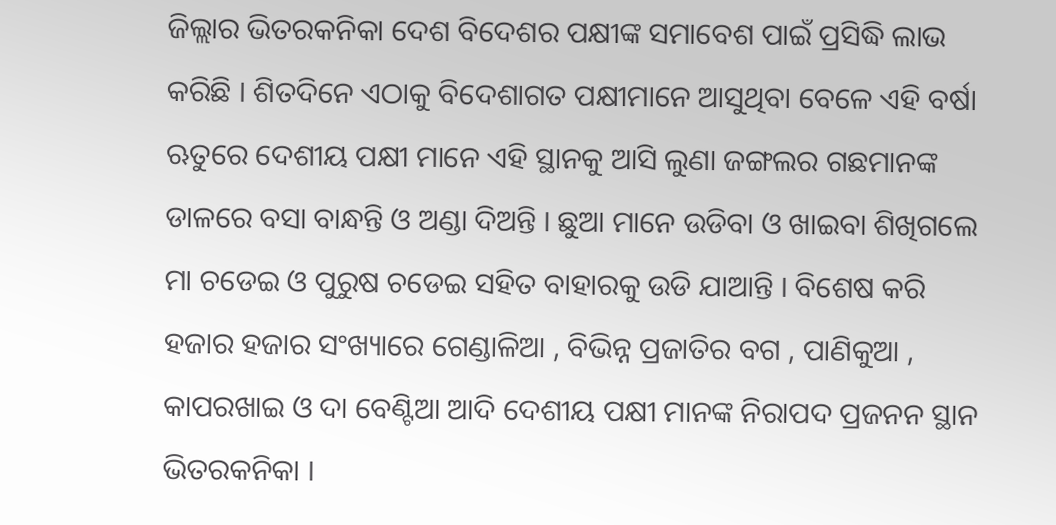ଜିଲ୍ଲାର ଭିତରକନିକା ଦେଶ ବିଦେଶର ପକ୍ଷୀଙ୍କ ସମାବେଶ ପାଇଁ ପ୍ରସିଦ୍ଧି ଲାଭ କରିଛି । ଶିତଦିନେ ଏଠାକୁ ବିଦେଶାଗତ ପକ୍ଷୀମାନେ ଆସୁଥିବା ବେଳେ ଏହି ବର୍ଷା ଋତୁରେ ଦେଶୀୟ ପକ୍ଷୀ ମାନେ ଏହି ସ୍ଥାନକୁ ଆସି ଲୁଣା ଜଙ୍ଗଲର ଗଛମାନଙ୍କ ଡାଳରେ ବସା ବାନ୍ଧନ୍ତି ଓ ଅଣ୍ଡା ଦିଅନ୍ତି । ଛୁଆ ମାନେ ଉଡିବା ଓ ଖାଇବା ଶିଖିଗଲେ ମା ଚଡେଇ ଓ ପୁରୁଷ ଚଡେଇ ସହିତ ବାହାରକୁ ଉଡି ଯାଆନ୍ତି । ବିଶେଷ କରି ହଜାର ହଜାର ସଂଖ୍ୟାରେ ଗେଣ୍ଡାଳିଆ , ବିଭିନ୍ନ ପ୍ରଜାତିର ବଗ , ପାଣିକୁଆ , କାପରଖାଇ ଓ ଦା ବେଣ୍ଟିଆ ଆଦି ଦେଶୀୟ ପକ୍ଷୀ ମାନଙ୍କ ନିରାପଦ ପ୍ରଜନନ ସ୍ଥାନ ଭିତରକନିକା ।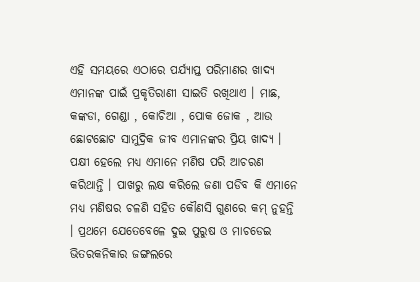ଏହି ସମୟରେ ଏଠାରେ ପର୍ଯ୍ୟାପ୍ତ ପରିମାଣର ଖାଦ୍ୟ ଏମାନଙ୍କ ପାଇଁ ପ୍ରକୃତିରାଣୀ ସାଇତି ରଖିଥାଏ । ମାଛ, କଙ୍କଡା, ଗେଣ୍ଡା , କୋଚିଆ , ପୋକ ଜୋକ , ଆଉ ଛୋଟଛୋଟ ସାମୁଦ୍ରିକ ଜୀବ ଏମାନଙ୍କର ପ୍ରିୟ ଖାଦ୍ୟ । ପକ୍ଷୀ ହେଲେ ମଧ୍ୟ ଏମାନେ ମଣିଷ ପରି ଆଚରଣ କରିଥାନ୍ତି । ପାଖରୁ ଲକ୍ଷ କରିଲେ ଜଣା ପଡିବ କି ଏମାନେ ମଧ୍ୟ ମଣିଷର ଚଳଣି ସହିତ କୌଣସି ଗୁଣରେ କମ୍ ନୁହନ୍ତି । ପ୍ରଥମେ ଯେତେବେଳେ ଦୁଇ ପୁରୁଷ ଓ ମାଚଡେଇ ଭିତରକନିକାର ଜଙ୍ଗଲରେ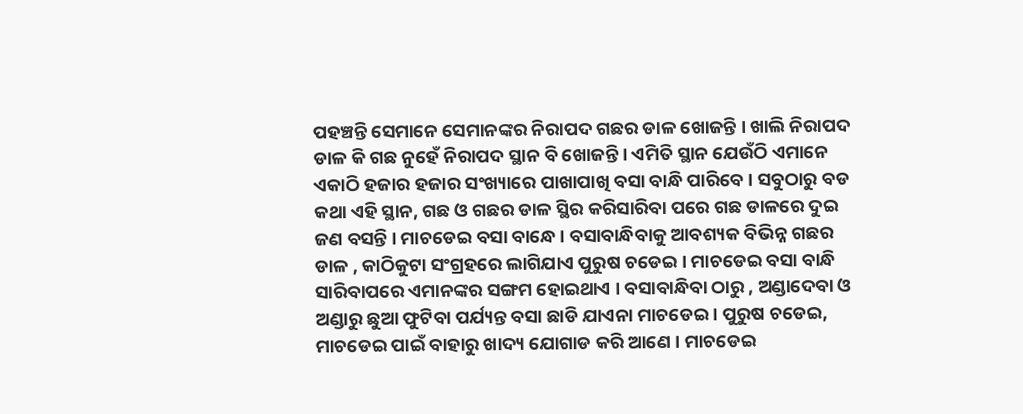ପହଞ୍ଚନ୍ତି ସେମାନେ ସେମାନଙ୍କର ନିରାପଦ ଗଛର ଡାଳ ଖୋଜନ୍ତି । ଖାଲି ନିରାପଦ ଡାଳ କି ଗଛ ନୁହେଁ ନିରାପଦ ସ୍ଥାନ ବି ଖୋଜନ୍ତି । ଏମିତି ସ୍ଥାନ ଯେଉଁଠି ଏମାନେ ଏକାଠି ହଜାର ହଜାର ସଂଖ୍ୟାରେ ପାଖାପାଖି ବସା ବାନ୍ଧି ପାରିବେ । ସବୁଠାରୁ ବଡ କଥା ଏହି ସ୍ଥାନ, ଗଛ ଓ ଗଛର ଡାଳ ସ୍ଥିର କରିସାରିବା ପରେ ଗଛ ଡାଳରେ ଦୁଇ ଜଣ ବସନ୍ତି । ମାଚଡେଇ ବସା ବାନ୍ଧେ । ବସାବାନ୍ଧିବାକୁ ଆବଶ୍ୟକ ବିଭିନ୍ନ ଗଛର ଡାଳ , କାଠିକୁଟା ସଂଗ୍ରହରେ ଲାଗିଯାଏ ପୁରୁଷ ଚଡେଇ । ମାଚଡେଇ ବସା ବାନ୍ଧି ସାରିବାପରେ ଏମାନଙ୍କର ସଙ୍ଗମ ହୋଇଥାଏ । ବସାବାନ୍ଧିବା ଠାରୁ , ଅଣ୍ଡାଦେବା ଓ ଅଣ୍ଡାରୁ ଛୁଆ ଫୁଟିବା ପର୍ଯ୍ୟନ୍ତ ବସା ଛାଡି ଯାଏନା ମାଚଡେଇ । ପୁରୁଷ ଚଡେଇ, ମାଚଡେଇ ପାଇଁ ବାହାରୁ ଖାଦ୍ୟ ଯୋଗାଡ କରି ଆଣେ । ମାଚଡେଇ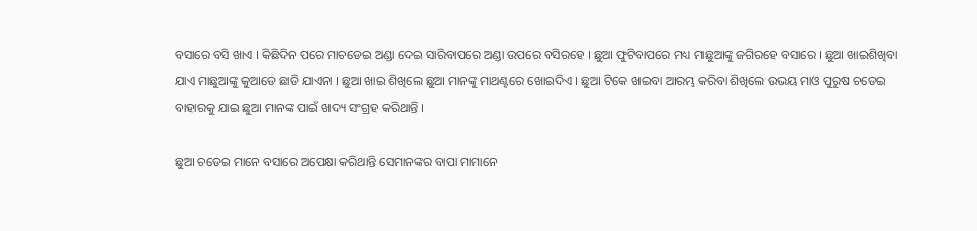ବସାରେ ବସି ଖାଏ । କିଛିଦିନ ପରେ ମାଚଡେଇ ଅଣ୍ଡା ଦେଇ ସାରିବାପରେ ଅଣ୍ଡା ଉପରେ ବସିରହେ । ଛୁଆ ଫୁଟିବାପରେ ମଧ୍ୟ ମାଛୁଆଙ୍କୁ ଜଗିରହେ ବସାରେ । ଛୁଆ ଖାଇଶିଖିବା ଯାଏ ମାଛୁଆଙ୍କୁ କୁଆଡେ ଛାଡି ଯାଏନା । ଛୁଆ ଖାଇ ଶିଖିଲେ ଛୁଆ ମାନଙ୍କୁ ମାଥଣ୍ଟରେ ଖୋଇଦିଏ । ଛୁଆ ଟିକେ ଖାଇବା ଆରମ୍ଭ କରିବା ଶିଖିଲେ ଉଭୟ ମାଓ ପୁରୁଷ ଚଡେଇ ବାହାରକୁ ଯାଇ ଛୁଆ ମାନଙ୍କ ପାଇଁ ଖାଦ୍ୟ ସଂଗ୍ରହ କରିଥାନ୍ତି ।

ଛୁଆ ଚଡେଇ ମାନେ ବସାରେ ଅପେକ୍ଷା କରିଥାନ୍ତି ସେମାନଙ୍କର ବାପା ମାମାନେ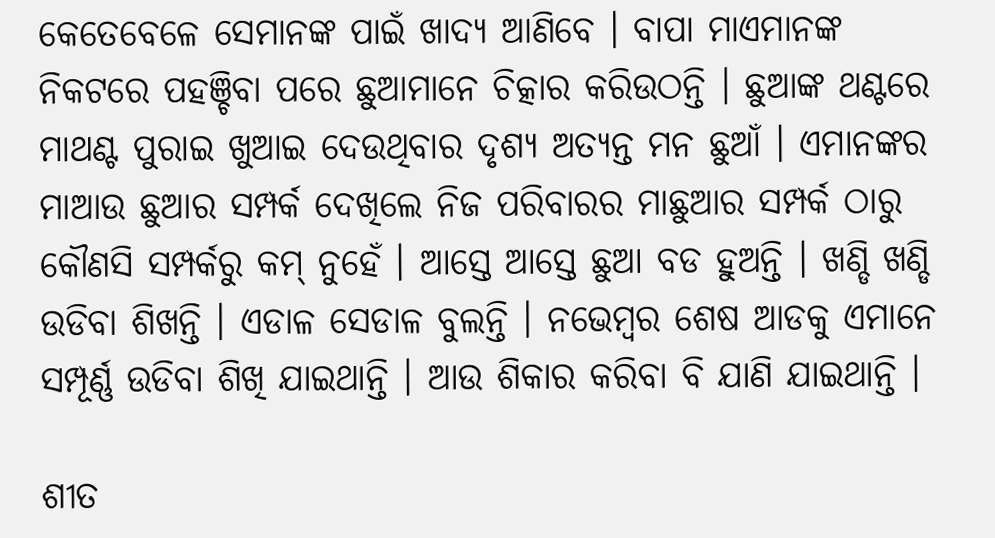କେତେବେଳେ ସେମାନଙ୍କ ପାଇଁ ଖାଦ୍ୟ ଆଣିବେ । ବାପା ମାଏମାନଙ୍କ ନିକଟରେ ପହଞ୍ଚିବା ପରେ ଛୁଆମାନେ ଚିତ୍କାର କରିଉଠନ୍ତି । ଛୁଆଙ୍କ ଥଣ୍ଟରେ ମାଥଣ୍ଟ ପୁରାଇ ଖୁଆଇ ଦେଉଥିବାର ଦୃଶ୍ୟ ଅତ୍ୟନ୍ତ ମନ ଛୁଆଁ । ଏମାନଙ୍କର ମାଆଉ ଛୁଆର ସମ୍ପର୍କ ଦେଖିଲେ ନିଜ ପରିବାରର ମାଛୁଆର ସମ୍ପର୍କ ଠାରୁ କୌଣସି ସମ୍ପର୍କରୁ କମ୍ ନୁହେଁ । ଆସ୍ତେ ଆସ୍ତେ ଛୁଆ ବଡ ହୁଅନ୍ତି । ଖଣ୍ଡି ଖଣ୍ଡି ଉଡିବା ଶିଖନ୍ତି । ଏଡାଳ ସେଡାଳ ବୁଲନ୍ତି । ନଭେମ୍ବର ଶେଷ ଆଡକୁ ଏମାନେ ସମ୍ପୂର୍ଣ୍ଣ ଉଡିବା ଶିଖି ଯାଇଥାନ୍ତି । ଆଉ ଶିକାର କରିବା ବି ଯାଣି ଯାଇଥାନ୍ତି ।

ଶୀତ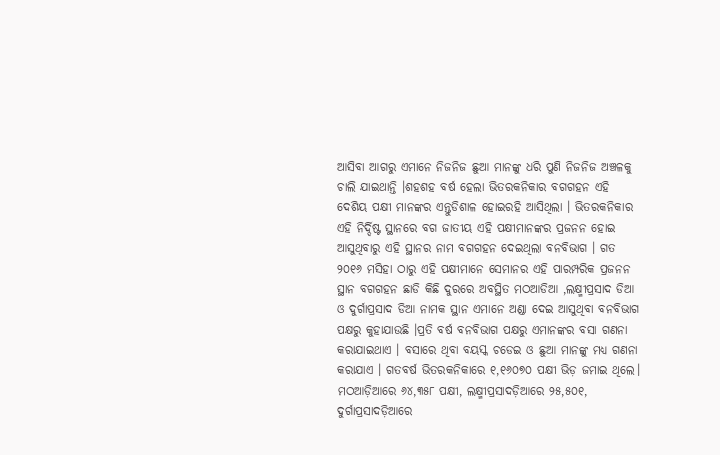ଆସିବା ଆଗରୁ ଏମାନେ ନିଜନିଜ ଛୁଆ ମାନଙ୍କୁ ଧରି ପୁଣି ନିଜନିଜ ଅଞ୍ଚଳକୁ ଚାଲି ଯାଇଥାନ୍ତି ।ଶହଶହ ବର୍ଷ ହେଲା ଭିତରକନିକାର ବଗଗହନ ଏହି ଦେଶିୟ ପକ୍ଷୀ ମାନଙ୍କର ଏନ୍ତୁଡିଶାଳ ହୋଇରହି ଆସିଥିଲା । ଭିତରକନିକାର ଏହି ନିର୍ଦ୍ଦିଷ୍ଟ ସ୍ଥାନରେ ବଗ ଜାତୀୟ ଏହି ପକ୍ଷୀମାନଙ୍କର ପ୍ରଜନନ ହୋଇ ଆସୁଥିବାରୁ ଏହି ସ୍ଥାନର ନାମ ବଗଗହନ ଦେଇଥିଲା ବନବିଭାଗ । ଗତ ୨୦୧୬ ମସିହା ଠାରୁ ଏହି ପକ୍ଷୀମାନେ ସେମାନର ଏହି ପାରମ୍ପରିକ ପ୍ରଜନନ ସ୍ଥାନ ବଗଗହନ ଛାଡି କିଛି ଦୁରରେ ଅବସ୍ଥିତ ମଠଆଡିଆ ,ଲକ୍ଷ୍ମୀପ୍ରସାଦ ଡିଆ ଓ ଦୁର୍ଗାପ୍ରସାଦ ଡିଆ ନାମକ ସ୍ଥାନ ଏମାନେ ଅଣ୍ଡା ଦେଇ ଆସୁଥିବା ବନବିଭାଗ ପକ୍ଷରୁ କୁହାଯାଉଛି ।ପ୍ରତି ବର୍ଷ ବନବିଭାଗ ପକ୍ଷରୁ ଏମାନଙ୍କର ବସା ଗଣନା କରାଯାଇଥାଏ । ବସାରେ ଥିବା ବୟସ୍କ ଚଡେଇ ଓ ଛୁଆ ମାନଙ୍କୁ ମଧ୍ୟ ଗଣନା କରାଯାଏ । ଗତବର୍ଷ ଭିତରକନିକାରେ ୧,୧୬୦୭୦ ପକ୍ଷୀ ଭିଡ଼ ଜମାଇ ଥିଲେ। ମଠଆଡ଼ିଆରେ ୬୪,୩୫୮ ପକ୍ଷୀ, ଲକ୍ଷ୍ମୀପ୍ରସାଦଡ଼ିଆରେ ୨୫,୫୦୧, ଦୁର୍ଗାପ୍ରସାଦଡ଼ିଆରେ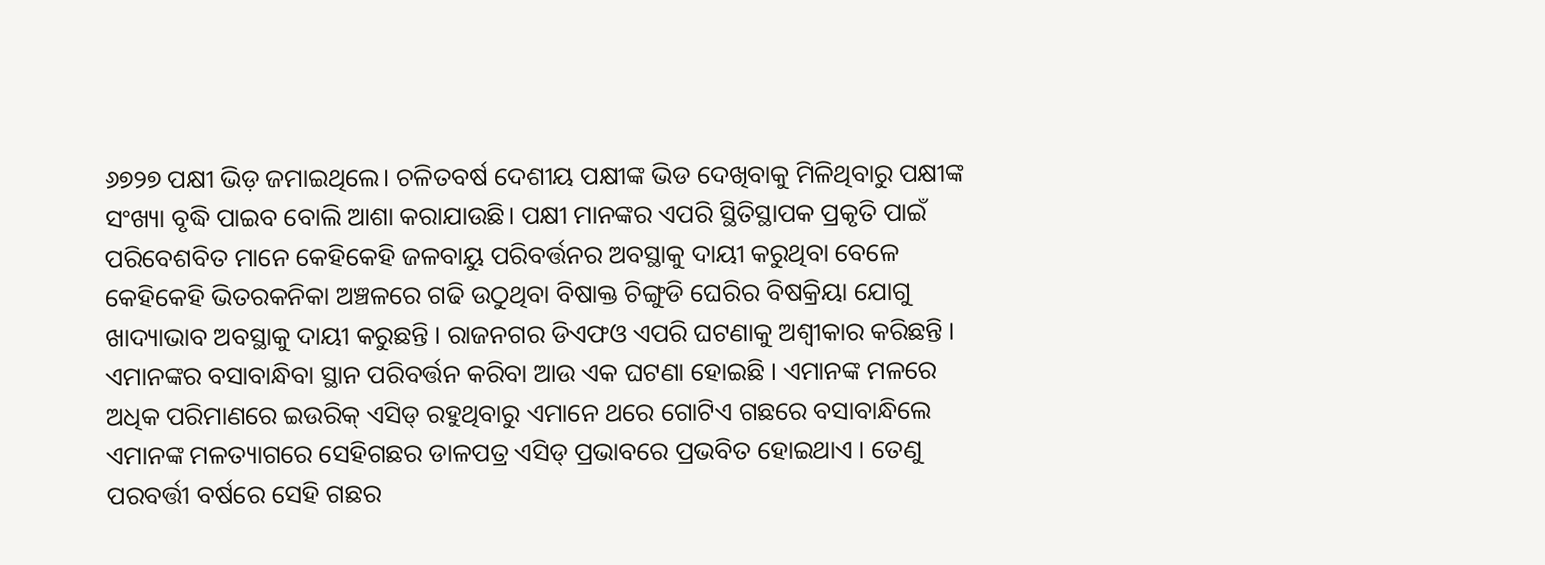୬୭୨୭ ପକ୍ଷୀ ଭିଡ଼ ଜମାଇଥିଲେ। ଚଳିତବର୍ଷ ଦେଶୀୟ ପକ୍ଷୀଙ୍କ ଭିଡ ଦେଖିବାକୁ ମିଳିଥିବାରୁ ପକ୍ଷୀଙ୍କ ସଂଖ୍ୟା ବୃଦ୍ଧି ପାଇବ ବୋଲି ଆଶା କରାଯାଉଛି। ପକ୍ଷୀ ମାନଙ୍କର ଏପରି ସ୍ଥିତିସ୍ଥାପକ ପ୍ରକୃତି ପାଇଁ ପରିବେଶବିତ ମାନେ କେହିକେହି ଜଳବାୟୁ ପରିବର୍ତ୍ତନର ଅବସ୍ଥାକୁ ଦାୟୀ କରୁଥିବା ବେଳେ କେହିକେହି ଭିତରକନିକା ଅଞ୍ଚଳରେ ଗଢି ଉଠୁଥିବା ବିଷାକ୍ତ ଚିଙ୍ଗୁଡି ଘେରିର ବିଷକ୍ରିୟା ଯୋଗୁ ଖାଦ୍ୟାଭାବ ଅବସ୍ଥାକୁ ଦାୟୀ କରୁଛନ୍ତି । ରାଜନଗର ଡିଏଫଓ ଏପରି ଘଟଣାକୁ ଅଶ୍ବୀକାର କରିଛନ୍ତି । ଏମାନଙ୍କର ବସାବାନ୍ଧିବା ସ୍ଥାନ ପରିବର୍ତ୍ତନ କରିବା ଆଉ ଏକ ଘଟଣା ହୋଇଛି । ଏମାନଙ୍କ ମଳରେ ଅଧିକ ପରିମାଣରେ ଇଉରିକ୍ ଏସିଡ୍ ରହୁଥିବାରୁ ଏମାନେ ଥରେ ଗୋଟିଏ ଗଛରେ ବସାବାନ୍ଧିଲେ ଏମାନଙ୍କ ମଳତ୍ୟାଗରେ ସେହିଗଛର ଡାଳପତ୍ର ଏସିଡ୍ ପ୍ରଭାବରେ ପ୍ରଭବିତ ହୋଇଥାଏ । ତେଣୁ ପରବର୍ତ୍ତୀ ବର୍ଷରେ ସେହି ଗଛର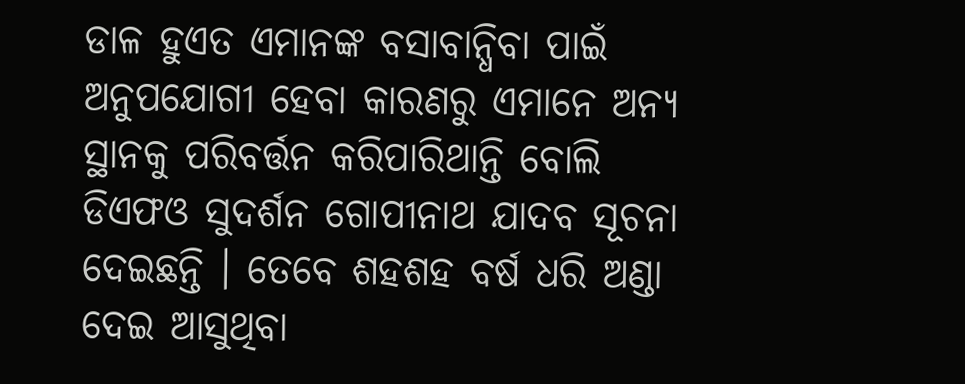ଡାଳ ହୁଏତ ଏମାନଙ୍କ ବସାବାନ୍ଧିବା ପାଇଁ ଅନୁପଯୋଗୀ ହେବା କାରଣରୁ ଏମାନେ ଅନ୍ୟ ସ୍ଥାନକୁ ପରିବର୍ତ୍ତନ କରିପାରିଥାନ୍ତି ବୋଲି ଡିଏଫଓ ସୁଦର୍ଶନ ଗୋପୀନାଥ ଯାଦବ ସୂଚନା ଦେଇଛନ୍ତି । ତେବେ ଶହଶହ ବର୍ଷ ଧରି ଅଣ୍ଡା ଦେଇ ଆସୁଥିବା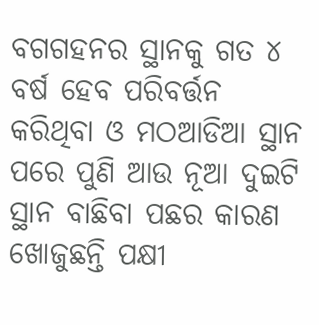ବଗଗହନର ସ୍ଥାନକୁ ଗତ ୪ ବର୍ଷ ହେବ ପରିବର୍ତ୍ତନ କରିଥିବା ଓ ମଠଆଡିଆ ସ୍ଥାନ ପରେ ପୁଣି ଆଉ ନୂଆ ଦୁଇଟି ସ୍ଥାନ ବାଛିବା ପଛର କାରଣ ଖୋଜୁଛନ୍ତି ପକ୍ଷୀ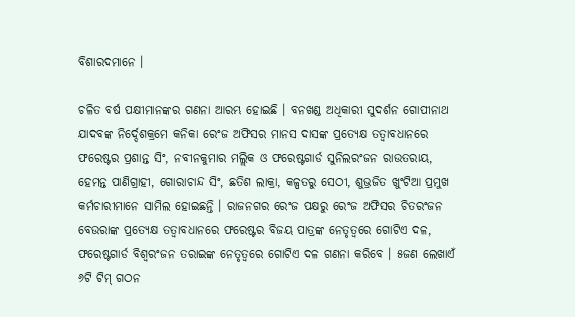ବିଶାରଦମାନେ ।

ଚଳିତ ବର୍ଷ ପକ୍ଷୀମାନଙ୍କର ଗଣନା ଆରମ୍ଭ ହୋଇଛି । ବନଖଣ୍ଡ ଅଧିକାରୀ ସୁଦର୍ଶନ ଗୋପୀନାଥ ଯାଦବଙ୍କ ନିର୍ଦ୍ଦେଶକ୍ରମେ କନିକା ରେଂଜ ଅଫିସର ମାନସ ଦାସଙ୍କ ପ୍ରତ୍ୟେକ୍ଷ ତତ୍ୱାବଧାନରେ ଫରେଷ୍ଟର ପ୍ରଶାନ୍ତ ସିଂ, ନବୀନକୁମାର ମଲ୍ଲିକ ଓ ଫରେଷ୍ଟଗାର୍ଡ ସୁନିଲରଂଜନ ରାଉତରାୟ, ହେମନ୍ତ ପାଣିଗ୍ରାହୀ, ଗୋରାଚାନ୍ଦ ସିଂ, ଛତିଶ ଲାକ୍ରା, କଳ୍ପତରୁ ସେଠୀ, ଶୁଭ୍ରଜିତ ଖୁଂଟିଆ ପ୍ରମୁଖ କର୍ମଚାରୀମାନେ ସାମିଲ ହୋଇଛନ୍ତି । ରାଜନଗର ରେଂଜ ପକ୍ଷରୁ ରେଂଜ ଅଫିସର ଚିତରଂଜନ ବେଉରାଙ୍କ ପ୍ରତ୍ୟେକ୍ଷ ତତ୍ୱାବଧାନରେ ଫରେଷ୍ଟର ବିଜୟ ପାତ୍ରଙ୍କ ନେତୃତ୍ୱରେ ଗୋଟିଏ ଦଳ, ଫରେଷ୍ଟଗାର୍ଡ ବିଶ୍ୱରଂଜନ ତରାଇଙ୍କ ନେତୃତ୍ୱରେ ଗୋଟିଏ ଦଳ ଗଣନା କରିବେ । ୫ଜଣ ଲେଖାଏଁ ୬ଟି ଟିମ୍ ଗଠନ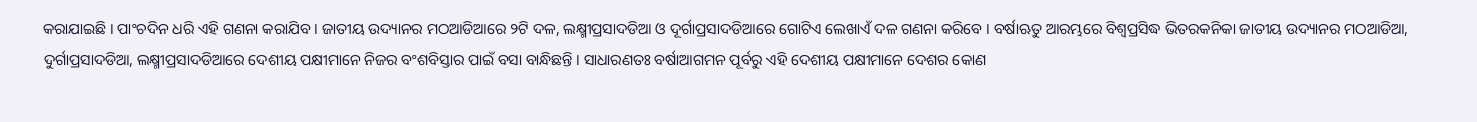କରାଯାଇଛି । ପାଂଚଦିନ ଧରି ଏହି ଗଣନା କରାଯିବ । ଜାତୀୟ ଉଦ୍ୟାନର ମଠଆଡିଆରେ ୨ଟି ଦଳ, ଲକ୍ଷ୍ମୀପ୍ରସାଦଡିଆ ଓ ଦୂର୍ଗାପ୍ରସାଦଡିଆରେ ଗୋଟିଏ ଲେଖାଏଁ ଦଳ ଗଣନା କରିବେ । ବର୍ଷାଋତୁ ଆରମ୍ଭରେ ବିଶ୍ୱପ୍ରସିଦ୍ଧ ଭିତରକନିକା ଜାତୀୟ ଉଦ୍ୟାନର ମଠଆଡିଆ, ଦୁର୍ଗାପ୍ରସାଦଡିଆ, ଲକ୍ଷ୍ମୀପ୍ରସାଦଡିଆରେ ଦେଶୀୟ ପକ୍ଷୀମାନେ ନିଜର ବଂଶବିସ୍ତାର ପାଇଁ ବସା ବାନ୍ଧିଛନ୍ତି । ସାଧାରଣତଃ ବର୍ଷାଆଗମନ ପୂର୍ବରୁ ଏହି ଦେଶୀୟ ପକ୍ଷୀମାନେ ଦେଶର କୋଣ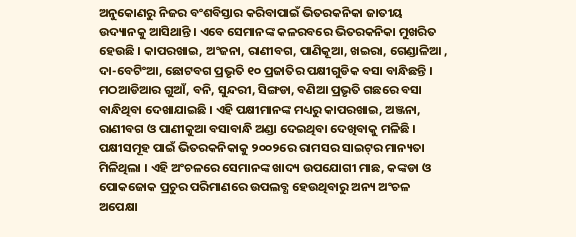ଅନୁକୋଣରୁ ନିଜର ବଂଶବିସ୍ତାର କରିବାପାଇଁ ଭିତରକନିକା ଜାତୀୟ ଉଦ୍ୟାନକୁ ଆସିଥାନ୍ତି । ଏବେ ସେମାନଙ୍କ କଳରବରେ ଭିତରକନିକା ମୁଖରିତ ହେଉଛି । କାପରଖାଇ, ଅଂଜନା, ରାଣୀବଗ, ପାଣିକୂଆ, ଖଇରା, ଗେଣ୍ଡାଳିଆ , ଦା-ବେଟିଂଆ, ଛୋଟବଗ ପ୍ରଭୃତି ୧୦ ପ୍ରଜାତିର ପକ୍ଷୀଗୁଡିକ ବସା ବାନ୍ଧିଛନ୍ତି । ମଠଆଡିଆର ଗୁଆଁ, ବନି, ସୁନ୍ଦରୀ, ସିଙ୍ଗଡା, ବଣିଆ ପ୍ରଭୃତି ଗଛରେ ବସା ବାନ୍ଧିଥିବା ଦେଖାଯାଇଛି । ଏହି ପକ୍ଷୀମାନଙ୍କ ମଧ୍ୟରୁ କାପରଖାଇ, ଅଞ୍ଜନା, ରାଣୀବଗ ଓ ପାଣୀକୁଆ ବସାବାନ୍ଧି ଅଣ୍ଡା ଦେଇଥିବା ଦେଖିବାକୁ ମଳିଛି । ପକ୍ଷୀସମୂହ ପାଇଁ ଭିତରକନିକାକୁ ୨୦୦୨ରେ ରାମସର ସାଇଟ୍‌ର ମାନ୍ୟତା ମିଳିଥିଲା । ଏହି ଅଂଚଳରେ ସେମାନଙ୍କ ଖାଦ୍ୟ ଉପଯୋଗୀ ମାଛ, କଙ୍କଡା ଓ ପୋକଜୋକ ପ୍ରଚୁର ପରିମାଣରେ ଉପଲବ୍ଧ ହେଉଥିବାରୁ ଅନ୍ୟ ଅଂଚଳ ଅପେକ୍ଷା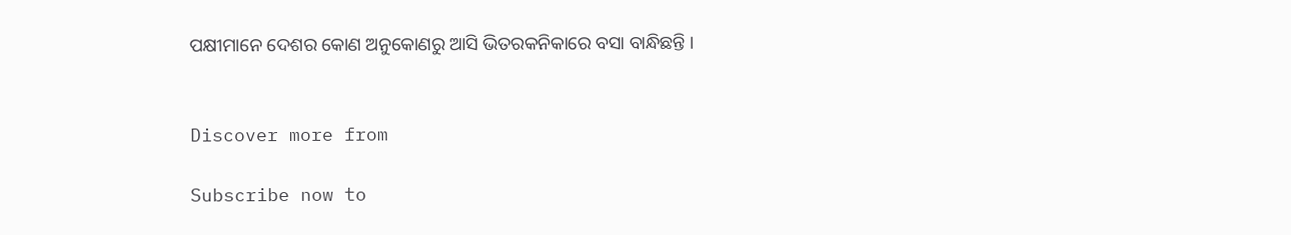ପକ୍ଷୀମାନେ ଦେଶର କୋଣ ଅନୁକୋଣରୁ ଆସି ଭିତରକନିକାରେ ବସା ବାନ୍ଧିଛନ୍ତି ।


Discover more from

Subscribe now to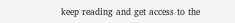keep reading and get access to the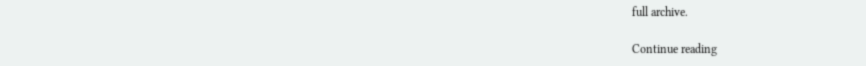full archive.

Continue reading